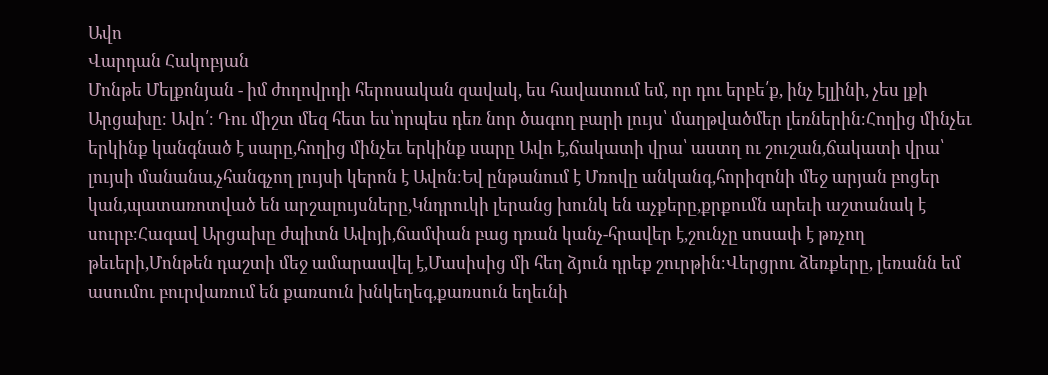Ավո
Վարդան Հակոբյան
Մոնթե Մելքոնյան - իմ ժողովրդի հերոսական զավակ, ես հավատում եմ, որ դու երբե՛ք, ինչ էլլինի, չես լքի Արցախը։ Ավո՛։ Դու միշտ մեզ հետ ես՝որպես դեռ նոր ծագող բարի լույս՝ մաղթվածմեր լեռներին։Հողից մինչեւ երկինք կանգնած է սարը,հողից մինչեւ երկինք սարը Ավո է,ճակատի վրա՝ աստղ ու շուշան,ճակատի վրա՝ լույսի մանանա,չհանգչող լույսի կերոն է Ավոն։Եվ ընթանում է Մռովը անկանգ,հորիզոնի մեջ արյան բոցեր կան,պատառոտված են արշալույսները,Կնդրուկի լերանց խունկ են աչքերը,քրքումն արեւի աշտանակ է սուրբ։Հագավ Արցախը ժպիտն Ավոյի,ճամփան բաց դռան կանչ-հրավեր է,շունչը սոսափ է թռչող թեւերի,Մոնթեն դաշտի մեջ ամարասվել է,Մասիսից մի հեղ ձյուն դրեք շուրթին։Վերցրու ձեռքերը, լեռանն եմ ասումու բուրվառում են քառսուն խնկեղեգ,քառսուն եղեւնի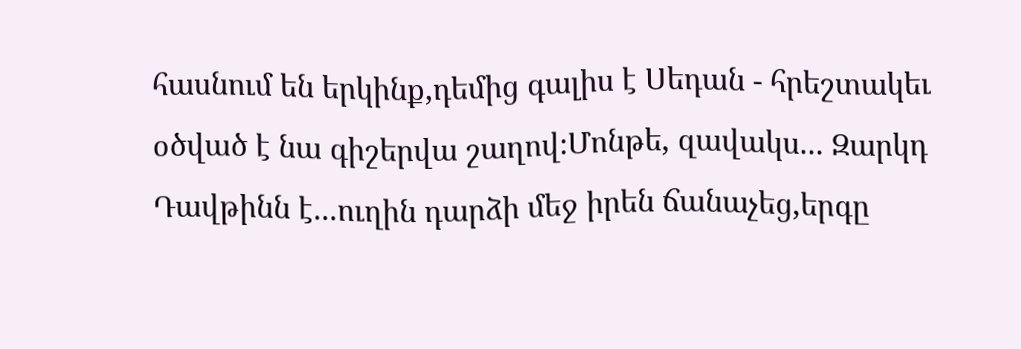հասնում են երկինք,դեմից գալիս է Սեդան - հրեշտակեւ օծված է նա գիշերվա շաղով։Մոնթե, զավակս... Զարկդ Դավթինն է...ուղին դարձի մեջ իրեն ճանաչեց,երգը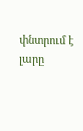փնտրում է լարը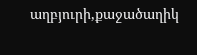աղբյուրի,քաջածաղիկ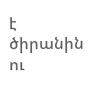է ծիրանին ու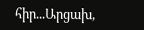հիր...Արցախ,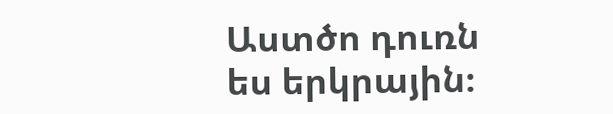Աստծո դուռն ես երկրային։